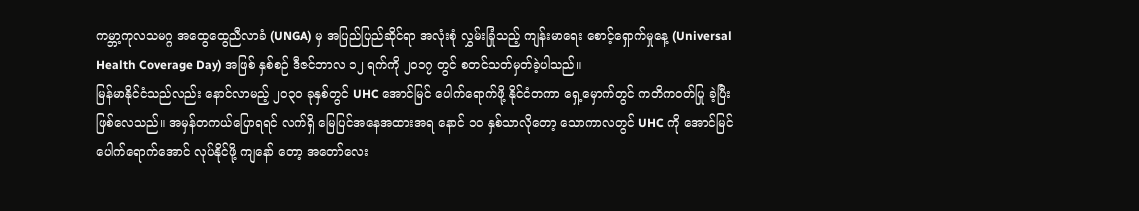ကမ္ဘာ့ကုလသမဂ္ဂ အထွေထွေညီလာခံ (UNGA) မှ အပြည်ပြည်ဆိုင်ရာ အလုံးစုံ လွှမ်းခြုံသည့် ကျန်းမာရေး စောင့်ရှောက်မှုနေ့ (Universal Health Coverage Day) အဖြစ် နှစ်စဉ် ဒီဇင်ဘာလ ၁၂ ရက်ကို ၂၀၁၇ တွင် စတင်သတ်မှတ်ခဲ့ပါသည်။
မြန်မာနိုင်ငံသည်လည်း နောင်လာမည့် ၂၀၃၀ ခုနှစ်တွင် UHC အောင်မြင် ပေါက်ရောက်ဖို့ နိုင်ငံတကာ ရှေ့မှောက်တွင် ကတိကဝတ်ပြု ခဲ့ပြီး ဖြစ်လေသည်။ အမှန်တကယ်ပြောရရင် လက်ရှိ မြေပြင်အနေအထားအရ နောင် ၁၀ နှစ်သာလိုတော့ သောကာလတွင် UHC ကို အောင်မြင်ပေါက်ရောက်အောင် လုပ်နိုင်ဖို့ ကျနော် တော့ အတော်လေး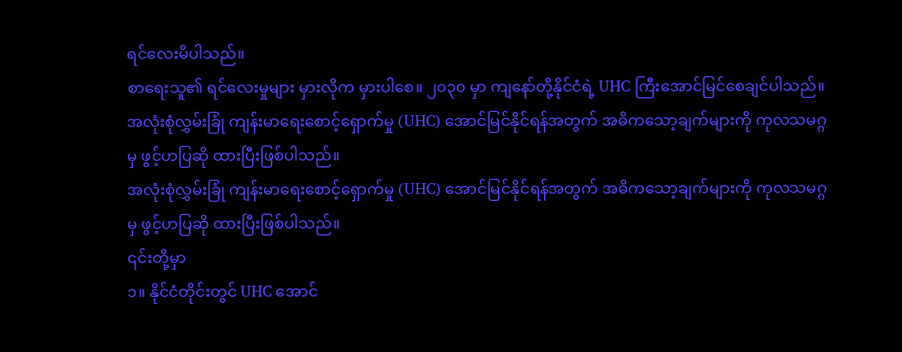ရင်လေးမိပါသည်။
စာရေးသူ၏ ရင်လေးမှုများ မှားလိုက မှားပါစေ။ ၂၀၃၀ မှာ ကျနော်တို့နိုင်ငံရဲ့ UHC ကြီးအောင်မြင်စေချင်ပါသည်။
အလုံးစုံလွှမ်းခြုံ ကျန်းမာရေးစောင့်ရှောက်မှု (UHC) အောင်မြင်နိုင်ရန်အတွက် အဓိကသော့ချက်များကို ကုလသမဂ္ဂမှ ဖွင့်ဟပြဆို ထားပြီးဖြစ်ပါသည်။
အလုံးစုံလွှမ်းခြုံ ကျန်းမာရေးစောင့်ရှောက်မှု (UHC) အောင်မြင်နိုင်ရန်အတွက် အဓိကသော့ချက်များကို ကုလသမဂ္ဂမှ ဖွင့်ဟပြဆို ထားပြီးဖြစ်ပါသည်။
၎င်းတို့မှာ
၁။ နိုင်ငံတိုင်းတွင် UHC အောင်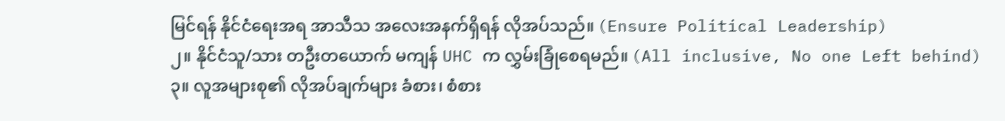မြင်ရန် နိုင်ငံရေးအရ အာသီသ အလေးအနက်ရှိရန် လိုအပ်သည်။ (Ensure Political Leadership)
၂။ နိုင်ငံသူ/သား တဦးတယောက် မကျန် UHC က လွှမ်းခြုံစေရမည်။ (All inclusive, No one Left behind)
၃။ လူအများစု၏ လိုအပ်ချက်များ ခံစား၊ စံစား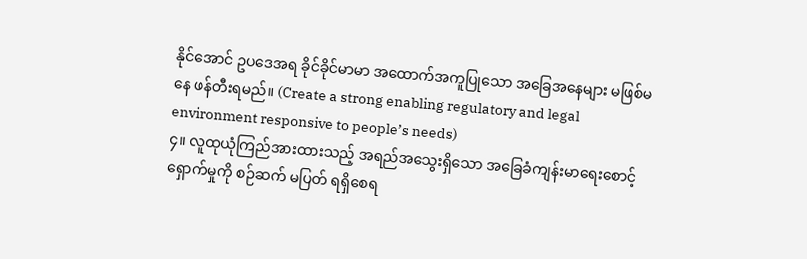နိုင်အောင် ဥပဒေအရ ခိုင်ခိုင်မာမာ အထောက်အကူပြုသော အခြေအနေများ မဖြစ်မနေ ဖန်တီးရမည်။ (Create a strong enabling regulatory and legal environment responsive to people’s needs)
၄။ လူထုယုံကြည်အားထားသည့် အရည်အသွေးရှိသော အခြေခံကျန်းမာရေးစောင့်ရှောက်မှုကို စဉ်ဆက် မပြတ် ရရှိစေရ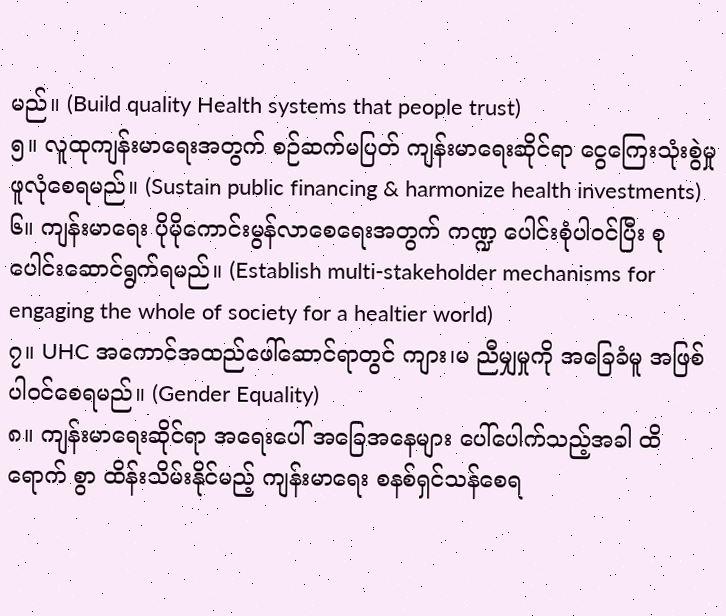မည်။ (Build quality Health systems that people trust)
၅။ လူထုကျန်းမာရေးအတွက် စဉ်ဆက်မပြတ် ကျန်းမာရေးဆိုင်ရာ ငွေကြေးသုံးစွဲမှု ဖူလုံစေရမည်။ (Sustain public financing & harmonize health investments)
၆။ ကျန်းမာရေး ပိုမိုကောင်းမွန်လာစေရေးအတွက် ကဏ္ဍ ပေါင်းစုံပါဝင်ပြီး စုပေါင်းဆောင်ရွက်ရမည်။ (Establish multi-stakeholder mechanisms for engaging the whole of society for a healtier world)
၇။ UHC အကောင်အထည်ဖေါ်ဆောင်ရာတွင် ကျား၊မ ညီမျှမှုကို အခြေခံမူ အဖြစ် ပါဝင်စေရမည်။ (Gender Equality)
၈။ ကျန်းမာရေးဆိုင်ရာ အရေးပေါ် အခြေအနေများ ပေါ်ပေါက်သည့်အခါ ထိရောက် စွာ ထိန်းသိမ်းနိုင်မည့် ကျန်းမာရေး စနစ်ရှင်သန်စေရ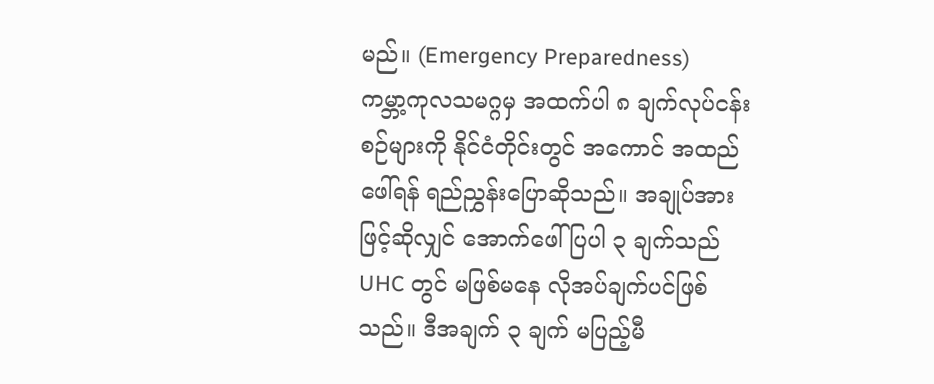မည်။ (Emergency Preparedness)
ကမ္ဘာ့ကုလသမဂ္ဂမှ အထက်ပါ ၈ ချက်လုပ်ငန်းစဉ်များကို နိုင်ငံတိုင်းတွင် အကောင် အထည်ဖေါ်ရန် ရည်ညွှန်းပြောဆိုသည်။ အချုပ်အားဖြင့်ဆိုလျှင် အောက်ဖေါ်ပြပါ ၃ ချက်သည် UHC တွင် မဖြစ်မနေ လိုအပ်ချက်ပင်ဖြစ်သည်။ ဒီအချက် ၃ ချက် မပြည့်မီ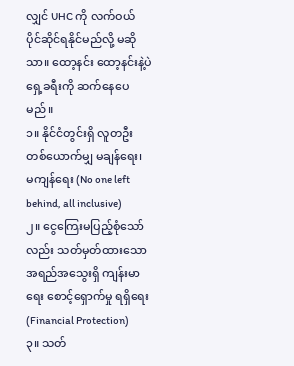လျှင် UHC ကို လက်ဝယ် ပိုင်ဆိုင်ရနိုင်မည်လို့ မဆိုသာ။ ထော့နင်း ထော့နင်းနဲ့ပဲ ရှေ့ခရီးကို ဆက်နေပေမည်။
၁။ နိုင်ငံတွင်းရှိ လူတဦးတစ်ယောက်မျှ မချန်ရေး၊ မကျန်ရေး (No one left behind, all inclusive)
၂။ ငွေကြေးမပြည့်စုံသော်လည်း သတ်မှတ်ထားသောအရည်အသွေးရှိ ကျန်းမာရေး စောင့်ရှောက်မှု ရရှိရေး (Financial Protection)
၃။ သတ်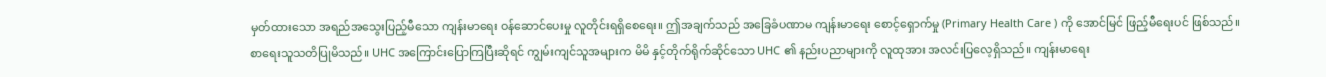မှတ်ထားသော အရည်အသွေးပြည့်မီသော ကျန်းမာရေး ဝန်ဆောင်ပေးမှု လူတိုင်းရရှိစေရေး။ ဤအချက်သည် အခြေခံပဏာမ ကျန်းမာရေး စောင့်ရှောက်မှု (Primary Health Care ) ကို အောင်မြင် ဖြည့်မီရေးပင် ဖြစ်သည်။
စာရေးသူသတိပြုမိသည်။ UHC အကြောင်းပြောကြပြီးဆိုရင် ကျွမ်းကျင်သူအများက မိမိ နှင့်တိုက်ရိုက်ဆိုင်သော UHC ၏ နည်းပညာများကို လူထုအား အလင်းပြလေ့ရှိသည်။ ကျန်းမာရေး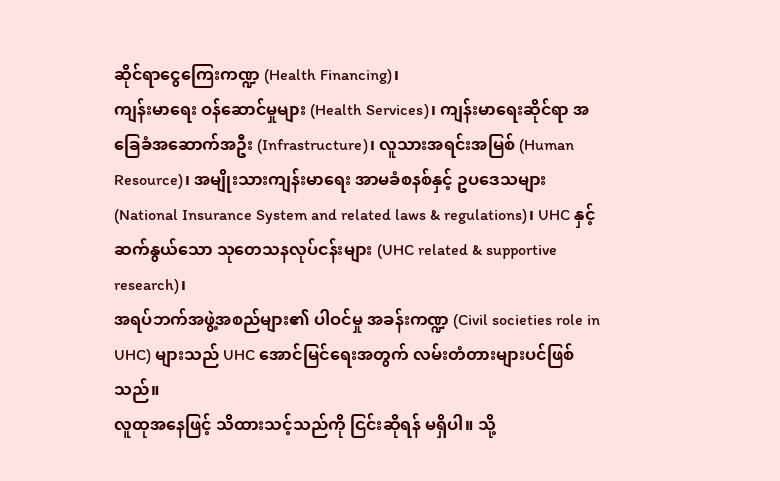ဆိုင်ရာငွေကြေးကဏ္ဍ (Health Financing)၊
ကျန်းမာရေး ဝန်ဆောင်မှုများ (Health Services)၊ ကျန်းမာရေးဆိုင်ရာ အခြေခံအဆောက်အဦး (Infrastructure)၊ လူသားအရင်းအမြစ် (Human Resource)၊ အမျိုးသားကျန်းမာရေး အာမခံစနစ်နှင့် ဥပဒေသများ (National Insurance System and related laws & regulations)၊ UHC နှင့် ဆက်နွယ်သော သုတေသနလုပ်ငန်းများ (UHC related & supportive research)၊
အရပ်ဘက်အဖွဲ့အစည်များ၏ ပါဝင်မှု အခန်းကဏ္ဍ (Civil societies role in UHC) များသည် UHC အောင်မြင်ရေးအတွက် လမ်းတံတားများပင်ဖြစ်သည်။
လူထုအနေဖြင့် သိထားသင့်သည်ကို ငြင်းဆိုရန် မရှိပါ။ သို့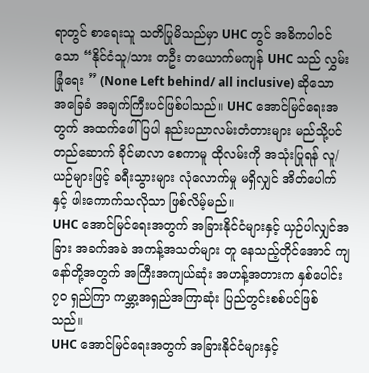ရာတွင် စာရေးသူ သတိပြုမိသည်မှာ UHC တွင် အဓိကပါဝင်သော “နိုင်ငံသူ/သား တဦး တယောက်မကျန် UHC သည် လွှမ်းခြုံရေး ” (None Left behind/ all inclusive) ဆိုသော အခြေခံ အချက်ကြီးပင်ဖြစ်ပါသည်။ UHC အောင်မြင်ရေးအတွက် အထက်ဖေါ်ပြပါ နည်းပညာလမ်းတံတားများ မည်သို့ပင်တည်ဆောက် ခိုင်မာလာ စေကာမူ ထိုလမ်းကို အသုံးပြုရန် လူ/ယဉ်များဖြင့် ခရီးသွားများ လုံလောက်မှု မရှိလျှင် အိတ်ပေါက်နှင့် ဖါးကောက်သလိုသာ ဖြစ်လိမ့်မည်။
UHC အောင်မြင်ရေးအတွက် အခြားနိုင်ငံများနှင့် ယှဉ်ပါလျှင်အခြား အခက်အခဲ အကန့်အသတ်များ တူ နေသည့်တိုင်အောင် ကျနော်တို့အတွက် အကြီးအကျယ်ဆုံး အဟန့်အတားက နှစ်ပေါင်း ၇၀ ရှည်ကြာ ကမ္ဘာ့အရှည်အကြာဆုံး ပြည်တွင်းစစ်ပင်ဖြစ်သည်။
UHC အောင်မြင်ရေးအတွက် အခြားနိုင်ငံများနှင့်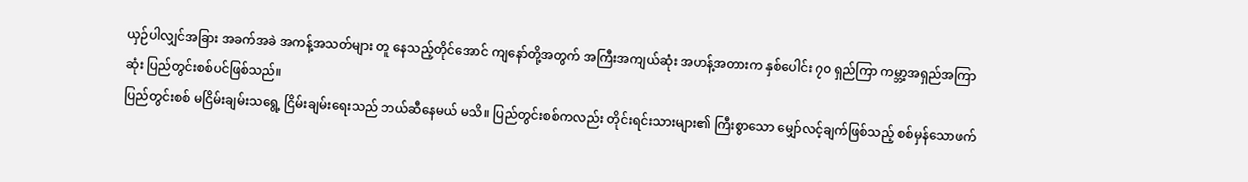ယှဉ်ပါလျှင်အခြား အခက်အခဲ အကန့်အသတ်များ တူ နေသည့်တိုင်အောင် ကျနော်တို့အတွက် အကြီးအကျယ်ဆုံး အဟန့်အတားက နှစ်ပေါင်း ၇၀ ရှည်ကြာ ကမ္ဘာ့အရှည်အကြာဆုံး ပြည်တွင်းစစ်ပင်ဖြစ်သည်။
ပြည်တွင်းစစ် မငြိမ်းချမ်းသရွေ့ ငြိမ်းချမ်းရေးသည် ဘယ်ဆီနေမယ် မသိ။ ပြည်တွင်းစစ်ကလည်း တိုင်းရင်းသားများ၏ ကြီးစွာသော မျှော်လင့်ချက်ဖြစ်သည့် စစ်မှန်သောဖက်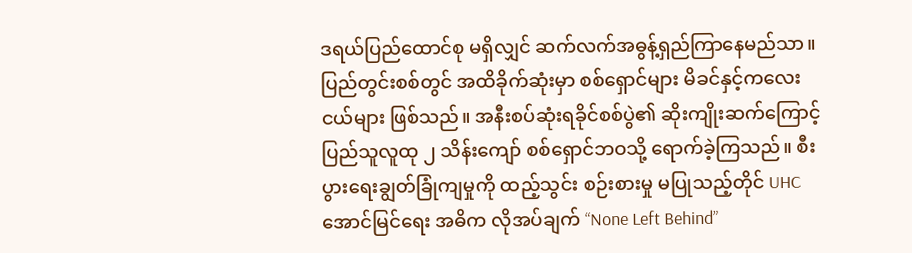ဒရယ်ပြည်ထောင်စု မရှိလျှင် ဆက်လက်အဓွန့်ရှည်ကြာနေမည်သာ။
ပြည်တွင်းစစ်တွင် အထိခိုက်ဆုံးမှာ စစ်ရှောင်များ မိခင်နှင့်ကလေးငယ်များ ဖြစ်သည်။ အနီးစပ်ဆုံးရခိုင်စစ်ပွဲ၏ ဆိုးကျိုးဆက်ကြောင့် ပြည်သူလူထု ၂ သိန်းကျော် စစ်ရှောင်ဘဝသို့ ရောက်ခဲ့ကြသည်။ စီးပွားရေးချွတ်ခြုံကျမှုကို ထည့်သွင်း စဉ်းစားမှု မပြုသည့်တိုင် UHC အောင်မြင်ရေး အဓိက လိုအပ်ချက် “None Left Behind”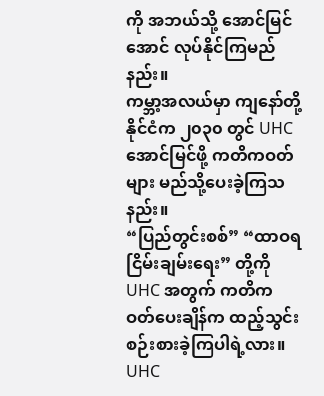ကို အဘယ်သို့ အောင်မြင် အောင် လုပ်နိုင်ကြမည်နည်း။
ကမ္ဘာ့အလယ်မှာ ကျနော်တို့နိုင်ငံက ၂၀၃၀ တွင် UHC အောင်မြင်ဖို့ ကတိကဝတ်များ မည်သို့ပေးခဲ့ကြသနည်း။
“ပြည်တွင်းစစ်” “ထာဝရငြိမ်းချမ်းရေး” တို့ကို UHC အတွက် ကတိကဝတ်ပေးချိန်က ထည့်သွင်းစဉ်းစားခဲ့ကြပါရဲ့လား။
UHC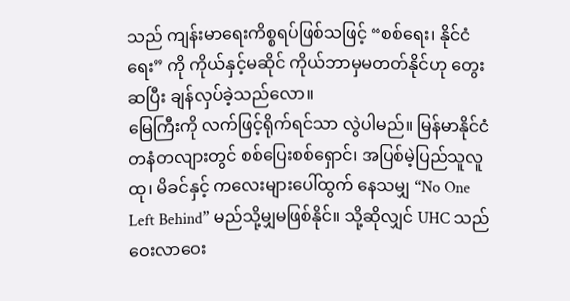သည် ကျန်းမာရေးကိစ္စရပ်ဖြစ်သဖြင့် “စစ်ရေး၊ နိုင်ငံရေး” ကို ကိုယ်နှင့်မဆိုင် ကိုယ်ဘာမှမတတ်နိုင်ဟု တွေးဆပြီး ချန်လှပ်ခဲ့သည်လော။
မြေကြီးကို လက်ဖြင့်ရိုက်ရင်သာ လွဲပါမည်။ မြန်မာနိုင်ငံ တနံတလျားတွင် စစ်ပြေးစစ်ရှောင်၊ အပြစ်မဲ့ပြည်သူလူထု၊ မိခင်နှင့် ကလေးများပေါ်ထွက် နေသမျှ “No One Left Behind” မည်သို့မျှမဖြစ်နိုင်။ သို့ဆိုလျှင် UHC သည် ဝေးလာဝေး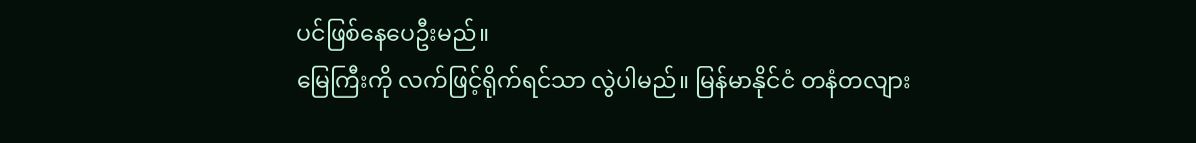ပင်ဖြစ်နေပေဦးမည်။
မြေကြီးကို လက်ဖြင့်ရိုက်ရင်သာ လွဲပါမည်။ မြန်မာနိုင်ငံ တနံတလျား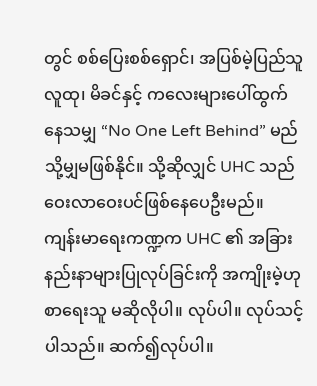တွင် စစ်ပြေးစစ်ရှောင်၊ အပြစ်မဲ့ပြည်သူလူထု၊ မိခင်နှင့် ကလေးများပေါ်ထွက် နေသမျှ “No One Left Behind” မည်သို့မျှမဖြစ်နိုင်။ သို့ဆိုလျှင် UHC သည် ဝေးလာဝေးပင်ဖြစ်နေပေဦးမည်။
ကျန်းမာရေးကဏ္ဍက UHC ၏ အခြားနည်းနာများပြုလုပ်ခြင်းကို အကျိုးမဲ့ဟု စာရေးသူ မဆိုလိုပါ။ လုပ်ပါ။ လုပ်သင့်ပါသည်။ ဆက်၍လုပ်ပါ။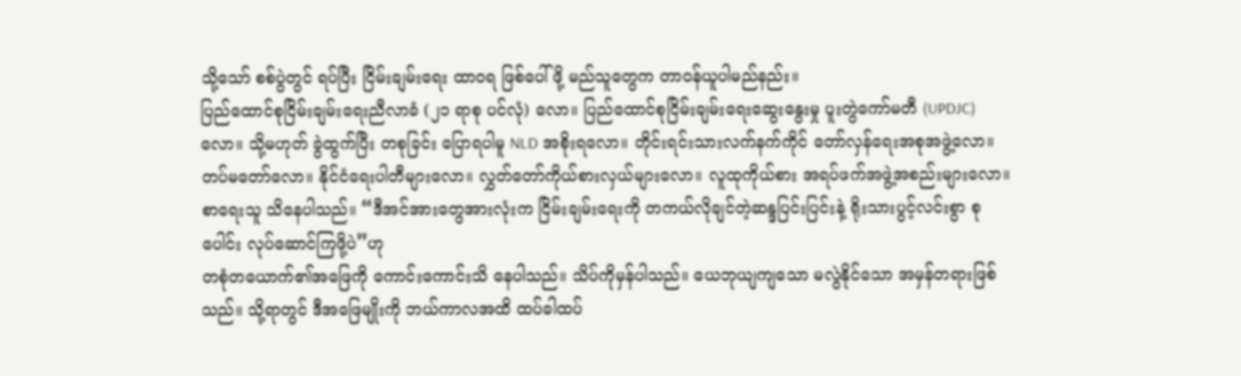သို့သော် စစ်ပွဲတွင် ရပ်ပြီး ငြိမ်းချမ်းရေး ထာဝရ ဖြစ်ပေါ်ဖို့ မည်သူတွေက တာဝန်ယူပါမည်နည်း။
ပြည်ထောင်စုငြိမ်းချမ်းရေးညီလာခံ (၂၁ ရာစု ပင်လုံ) လော။ ပြည်ထောင်စုငြိမ်းချမ်းရေးဆွေးနွေးမှု ပူးတွဲကော်မတီ (UPDJC) လော။ သို့မဟုတ် ခွဲထွက်ပြီး တစုခြင်း ပြောရပါမူ NLD အစိုးရလော။ တိုင်းရင်းသားလက်နက်ကိုင် တော်လှန်ရေးအစုအဖွဲ့လော။ တပ်မတော်လော။ နိုင်ငံရေးပါတီများလော။ လွှတ်တော်ကိုယ်စားလှယ်များလော။ လူထုကိုယ်စား အရပ်ဖက်အဖွဲ့အစည်းများလော။
စာရေးသူ သိနေပါသည်။ “ဒီအင်အားတွေအားလုံးက ငြိမ်းချမ်းရေးကို တကယ်လိုချင်တဲ့ဆန္ဒပြင်းပြင်းနဲ့ ရိုးသားပွင့်လင်းစွာ စုပေါင်း လုပ်ဆောင်ကြဖို့ပဲ”ဟု
တစုံတယောက်၏အဖြေကို ကောင်းကောင်းသိ နေပါသည်။ သိပ်ကိုမှန်ပါသည်။ ယေဘုယျကျသော မလွဲနိုင်သော အမှန်တရားဖြစ်သည်။ သို့ရာတွင် ဒီအဖြေမျိုးကို ဘယ်ကာလအထိ ထပ်ခါထပ်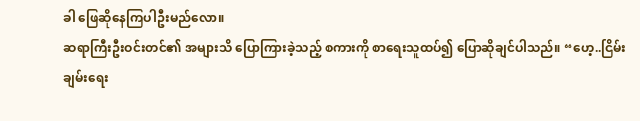ခါ ဖြေဆိုနေကြပါဦးမည်လော။
ဆရာကြီးဦးဝင်းတင်၏ အများသိ ပြောကြားခဲ့သည့် စကားကို စာရေးသူထပ်၍ ပြောဆိုချင်ပါသည်။ “ဟေ့..ငြိမ်းချမ်းရေး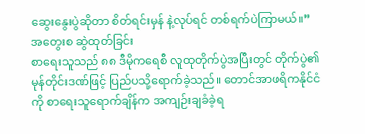ဆွေးနွေးပွဲဆိုတာ စိတ်ရင်းမှန် နဲ့လုပ်ရင် တစ်ရက်ပဲကြာမယ်။”
အတွေးစ ဆွဲထုတ်ခြင်း
စာရေးသူသည် ၈၈ ဒီမိုကရေစီ လူထုတိုက်ပွဲအပြီးတွင် တိုက်ပွဲ၏ မုန်တိုင်းဒဏ်ဖြင့် ပြည်ပသို့ရောက်ခဲ့သည်။ တောင်အာဖရိကနိုင်ငံကို စာရေးသူရောက်ချိန်က အကျဉ်းချခံခဲ့ရ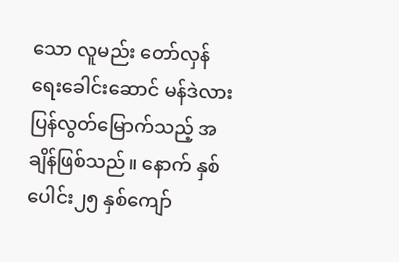သော လူမည်း တော်လှန်ရေးခေါင်းဆောင် မန်ဒဲလား ပြန်လွတ်မြောက်သည့် အချိန်ဖြစ်သည်။ နောက် နှစ်ပေါင်း၂၅ နှစ်ကျော်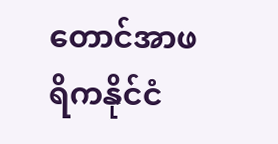တောင်အာဖရိကနိုင်ငံ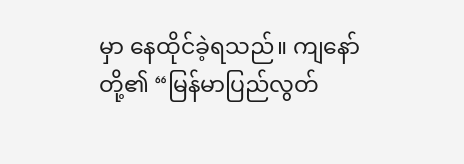မှာ နေထိုင်ခဲ့ရသည်။ ကျနော်တို့၏ “မြန်မာပြည်လွတ်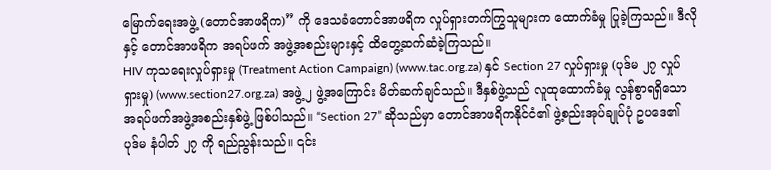မြောက်ရေးအဖွဲ့ (တောင်အာဖရိက)” ကို ဒေသခံတောင်အာဖရိက လှုပ်ရှားတက်ကြွသူများက ထောက်ခံမှု ပြုခဲ့ကြသည်။ ဒီလိုနှင့် တောင်အာဖရိက အရပ်ဖက် အဖွဲ့အစည်းများနှင့် ထိတွေ့ဆက်ဆံခဲ့ကြသည်။
HIV ကုသရေးလှုပ်ရှားမှု (Treatment Action Campaign) (www.tac.org.za) နှင် Section 27 လှုပ်ရှားမှု (ပုဒ်မ ၂၇ လှုပ်ရှားမှု) (www.section27.org.za) အဖွဲ့ ၂ ဖွဲ့အကြောင်း မိတ်ဆက်ချင်သည်။ ဒီနှစ်ဖွဲ့သည် လူထုထောက်ခံမှု လွန်စွာရရှိသော အရပ်ဖက်အဖွဲ့အစည်းနှစ်ဖွဲ့ ဖြစ်ပါသည်။ “Section 27” ဆိုသည်မှာ တောင်အာဖရိကနိုင်ငံ၏ ဖွဲ့စည်းအုပ်ချုပ်ပုံ ဥပဒေ၏ ပုဒ်မ နံပါတ် ၂၇ ကို ရည်ညွန်းသည်။ ၎င်း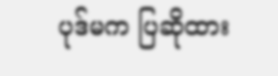ပုဒ်မက ပြဆိုထား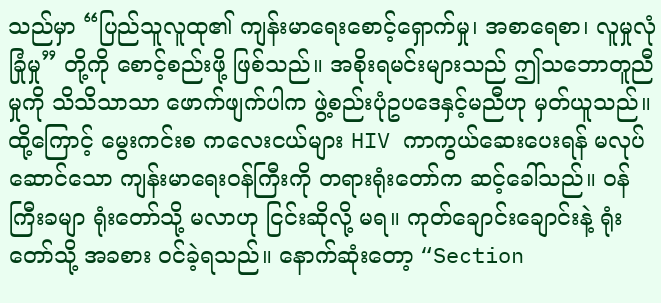သည်မှာ “ပြည်သူလူထု၏ ကျန်းမာရေးစောင့်ရှောက်မှု၊ အစာရေစာ၊ လူမှုလုံခြုံမှု” တို့ကို စောင့်စည်းဖို့ ဖြစ်သည်။ အစိုးရမင်းများသည် ဤသဘောတူညီမှုကို သိသိသာသာ ဖောက်ဖျက်ပါက ဖွဲ့စည်းပုံဥပဒေနှင့်မညီဟု မှတ်ယူသည်။
ထို့ကြောင့် မွေးကင်းစ ကလေးငယ်များ HIV ကာကွယ်ဆေးပေးရန် မလုပ်ဆောင်သော ကျန်းမာရေးဝန်ကြီးကို တရားရုံးတော်က ဆင့်ခေါ်သည်။ ဝန်ကြီးခမျာ ရုံးတော်သို့ မလာဟု ငြင်းဆိုလို့ မရ။ ကုတ်ချောင်းချောင်းနဲ့ ရုံးတော်သို့ အခစား ဝင်ခဲ့ရသည်။ နောက်ဆုံးတော့ “Section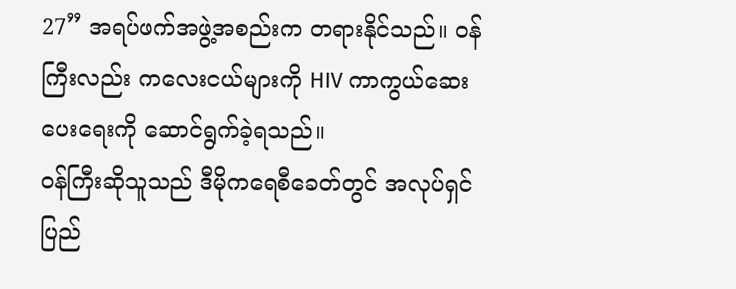27” အရပ်ဖက်အဖွဲ့အစည်းက တရားနိုင်သည်။ ဝန်ကြီးလည်း ကလေးငယ်များကို HIV ကာကွယ်ဆေးပေးရေးကို ဆောင်ရွက်ခဲ့ရသည်။
ဝန်ကြီးဆိုသူသည် ဒီမိုကရေစီခေတ်တွင် အလုပ်ရှင် ပြည်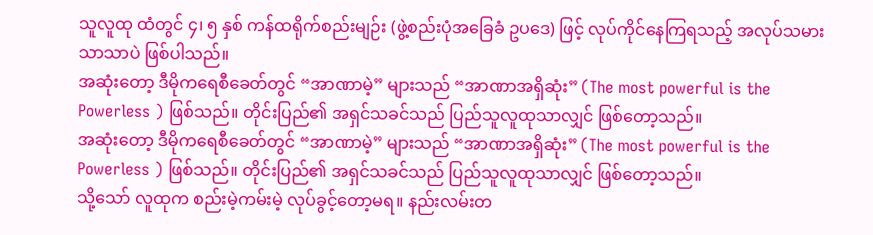သူလူထု ထံတွင် ၄၊ ၅ နှစ် ကန်ထရိုက်စည်းမျဉ်း (ဖွဲ့စည်းပုံအခြေခံ ဥပဒေ) ဖြင့် လုပ်ကိုင်နေကြရသည့် အလုပ်သမားသာသာပဲ ဖြစ်ပါသည်။
အဆုံးတော့ ဒီမိုကရေစီခေတ်တွင် “အာဏာမဲ့” များသည် “အာဏာအရှိဆုံး” (The most powerful is the Powerless ) ဖြစ်သည်။ တိုင်းပြည်၏ အရှင်သခင်သည် ပြည်သူလူထုသာလျှင် ဖြစ်တော့သည်။
အဆုံးတော့ ဒီမိုကရေစီခေတ်တွင် “အာဏာမဲ့” များသည် “အာဏာအရှိဆုံး” (The most powerful is the Powerless ) ဖြစ်သည်။ တိုင်းပြည်၏ အရှင်သခင်သည် ပြည်သူလူထုသာလျှင် ဖြစ်တော့သည်။
သို့သော် လူထုက စည်းမဲ့ကမ်းမဲ့ လုပ်ခွင့်တော့မရ။ နည်းလမ်းတ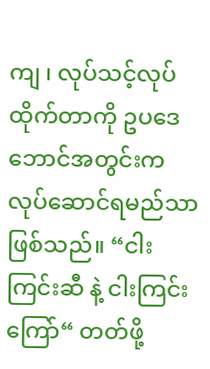ကျ ၊ လုပ်သင့်လုပ်ထိုက်တာကို ဥပဒေဘောင်အတွင်းက လုပ်ဆောင်ရမည်သာဖြစ်သည်။ “ငါးကြင်းဆီ နဲ့ ငါးကြင်းကြော်“ တတ်ဖို့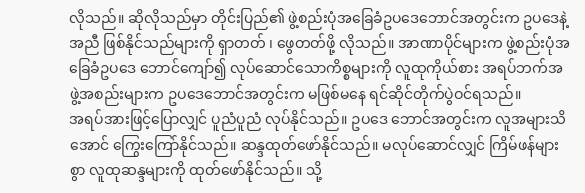လိုသည်။ ဆိုလိုသည်မှာ တိုင်းပြည်၏ ဖွဲ့စည်းပုံအခြေခံဥပဒေဘောင်အတွင်းက ဥပဒေနဲ့အညီ ဖြစ်နိုင်သည်များကို ရှာတတ် ၊ ဖွေတတ်ဖို့ လိုသည်။ အာဏာပိုင်များက ဖွဲ့စည်းပုံအခြေခံဥပဒေ ဘောင်ကျော်၍ လုပ်ဆောင်သောကိစ္စများကို လူထုကိုယ်စား အရပ်ဘက်အဖွဲ့အစည်းများက ဥပဒေဘောင်အတွင်းက မဖြစ်မနေ ရင်ဆိုင်တိုက်ပွဲဝင်ရသည်။
အရပ်အားဖြင့်ပြောလျှင် ပူညံပူညံ လုပ်နိုင်သည်။ ဥပဒေ ဘောင်အတွင်းက လူအများသိအောင် ကြွေးကြော်နိုင်သည်။ ဆန္ဒထုတ်ဖော်နိုင်သည်။ မလုပ်ဆောင်လျှင် ကြိမ်ဖန်များစွာ လူထုဆန္ဒများကို ထုတ်ဖော်နိုင်သည်။ သို့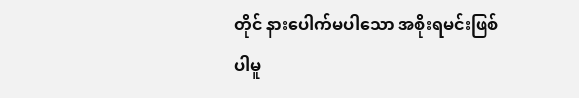တိုင် နားပေါက်မပါသော အစိုးရမင်းဖြစ်ပါမူ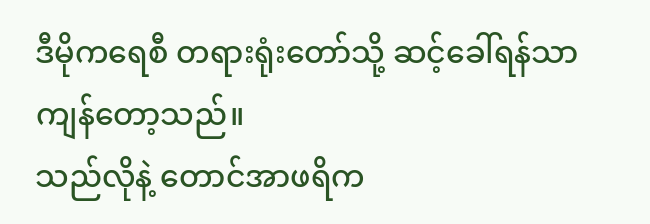ဒီမိုကရေစီ တရားရုံးတော်သို့ ဆင့်ခေါ်ရန်သာ ကျန်တော့သည်။
သည်လိုနဲ့ တောင်အာဖရိက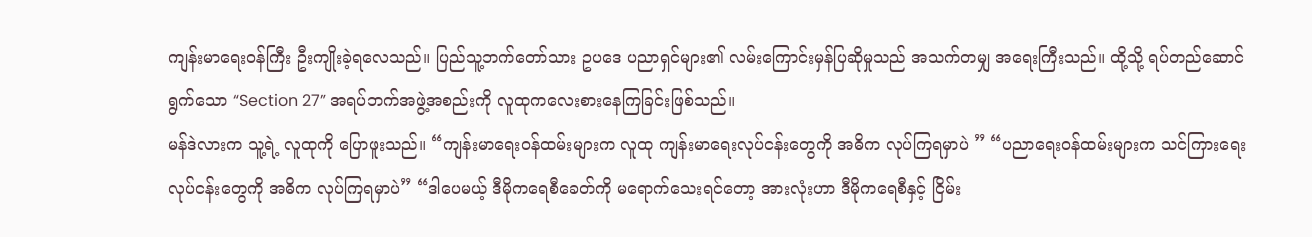ကျန်းမာရေးဝန်ကြီး ဦးကျိုးခဲ့ရလေသည်။ ပြည်သူ့ဘက်တော်သား ဥပဒေ ပညာရှင်များ၏ လမ်းကြောင်းမှန်ပြဆိုမှုသည် အသက်တမျှ အရေးကြီးသည်။ ထို့သို့ ရပ်တည်ဆောင်ရွက်သော “Section 27” အရပ်ဘက်အဖွဲ့အစည်းကို လူထုကလေးစားနေကြခြင်းဖြစ်သည်။
မန်ဒဲလားက သူ့ရဲ့ လူထုကို ပြောဖူးသည်။ “ကျန်းမာရေးဝန်ထမ်းများက လူထု ကျန်းမာရေးလုပ်ငန်းတွေကို အဓိက လုပ်ကြရမှာပဲ ” “ပညာရေးဝန်ထမ်းများက သင်ကြားရေးလုပ်ငန်းတွေကို အဓိက လုပ်ကြရမှာပဲ” “ဒါပေမယ့် ဒီမိုကရေစီခေတ်ကို မရောက်သေးရင်တော့ အားလုံးဟာ ဒီမိုကရေစီနှင့် ငြိမ်း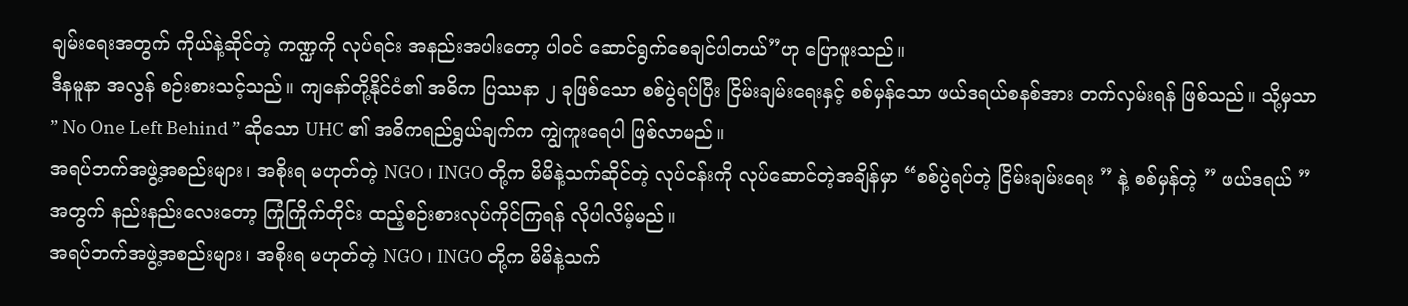ချမ်းရေးအတွက် ကိုယ်နဲ့ဆိုင်တဲ့ ကဏ္ဍကို လုပ်ရင်း အနည်းအပါးတော့ ပါဝင် ဆောင်ရွက်စေချင်ပါတယ်”ဟု ပြောဖူးသည်။
ဒီနမူနာ အလွန် စဉ်းစားသင့်သည်။ ကျနော်တို့နိုင်ငံ၏ အဓိက ပြဿနာ ၂ ခုဖြစ်သော စစ်ပွဲရပ်ပြီး ငြိမ်းချမ်းရေးနှင့် စစ်မှန်သော ဖယ်ဒရယ်စနစ်အား တက်လှမ်းရန် ဖြစ်သည်။ သို့မှသာ ” No One Left Behind ” ဆိုသော UHC ၏ အဓိကရည်ရွယ်ချက်က ကျွဲကူးရေပါ ဖြစ်လာမည်။
အရပ်ဘက်အဖွဲ့အစည်းများ၊ အစိုးရ မဟုတ်တဲ့ NGO ၊ INGO တို့က မိမိနဲ့သက်ဆိုင်တဲ့ လုပ်ငန်းကို လုပ်ဆောင်တဲ့အချိန်မှာ “စစ်ပွဲရပ်တဲ့ ငြိမ်းချမ်းရေး ” နဲ့ စစ်မှန်တဲ့ ” ဖယ်ဒရယ် ” အတွက် နည်းနည်းလေးတော့ ကြုံကြိုက်တိုင်း ထည့်စဉ်းစားလုပ်ကိုင်ကြရန် လိုပါလိမ့်မည်။
အရပ်ဘက်အဖွဲ့အစည်းများ၊ အစိုးရ မဟုတ်တဲ့ NGO ၊ INGO တို့က မိမိနဲ့သက်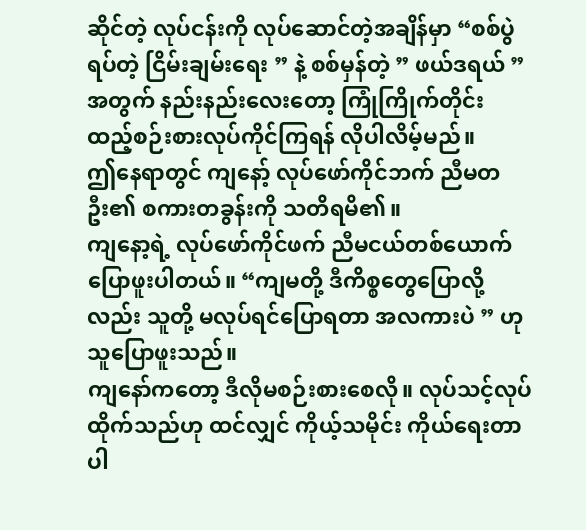ဆိုင်တဲ့ လုပ်ငန်းကို လုပ်ဆောင်တဲ့အချိန်မှာ “စစ်ပွဲရပ်တဲ့ ငြိမ်းချမ်းရေး ” နဲ့ စစ်မှန်တဲ့ ” ဖယ်ဒရယ် ” အတွက် နည်းနည်းလေးတော့ ကြုံကြိုက်တိုင်း ထည့်စဉ်းစားလုပ်ကိုင်ကြရန် လိုပါလိမ့်မည်။
ဤနေရာတွင် ကျနော့် လုပ်ဖော်ကိုင်ဘက် ညီမတဦး၏ စကားတခွန်းကို သတိရမိ၏။
ကျနော့ရဲ့ လုပ်ဖော်ကိုင်ဖက် ညီမငယ်တစ်ယောက်ပြောဖူးပါတယ်။ “ကျမတို့ ဒီကိစ္စတွေပြောလို့လည်း သူတို့ မလုပ်ရင်ပြောရတာ အလကားပဲ ” ဟု သူပြောဖူးသည်။
ကျနော်ကတော့ ဒီလိုမစဉ်းစားစေလို။ လုပ်သင့်လုပ်ထိုက်သည်ဟု ထင်လျှင် ကိုယ့်သမိုင်း ကိုယ်ရေးတာပါ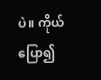ပဲ။ ကိုယ်ပြော၍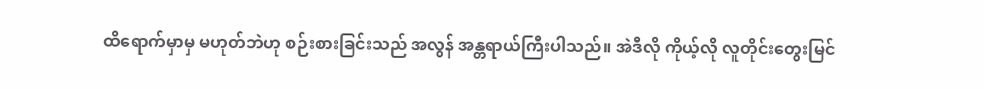ထိရောက်မှာမှ မဟုတ်ဘဲဟု စဉ်းစားခြင်းသည် အလွန် အန္တရာယ်ကြီးပါသည်။ အဲဒီလို ကိုယ့်လို လူတိုင်းတွေးမြင်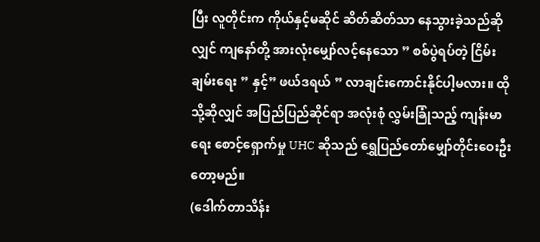ပြီး လူတိုင်းက ကိုယ်နှင့်မဆိုင် ဆိတ်ဆိတ်သာ နေသွားခဲ့သည်ဆိုလျှင် ကျနော်တို့ အားလုံးမျှော်လင့်နေသော ” စစ်ပွဲရပ်တဲ့ ငြိမ်းချမ်းရေး ” နှင့်” ဖယ်ဒရယ် ” လာချင်းကောင်းနိုင်ပါ့မလား။ ထိုသို့ဆိုလျှင် အပြည်ပြည်ဆိုင်ရာ အလုံးစုံ လွှမ်းခြုံသည့် ကျန်းမာရေး စောင့်ရှောက်မှု UHC ဆိုသည် ရွှေပြည်တော်မျှော်တိုင်းဝေးဦးတော့မည်။
(ဒေါက်တာသိန်း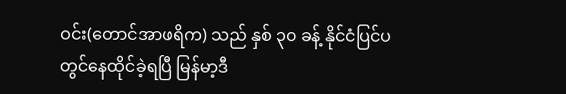ဝင်း(တောင်အာဖရိက) သည် နှစ် ၃၀ ခန့် နိုင်ငံပြင်ပတွင်နေထိုင်ခဲ့ရပြီ မြန်မာ့ဒီ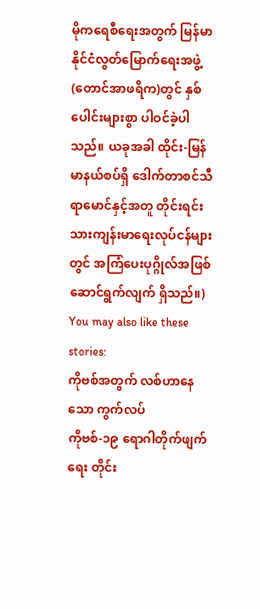မိုကရေစီရေးအတွက် မြန်မာနိုင်ငံလွတ်မြောက်ရေးအဖွဲ့(တောင်အာဖရိက)တွင် နှစ်ပေါင်းများစွာ ပါဝင်ခဲ့ပါသည်။ ယခုအခါ ထိုင်း-မြန်မာနယ်စပ်ရှိ ဒေါက်တာစင်သီရာမောင်နှင့်အတူ တိုင်းရင်းသားကျန်းမာရေးလုပ်ငန်များတွင် အကြံပေးပုဂ္ဂိုလ်အဖြစ် ဆောင်ရွက်လျက် ရှိသည်။)
You may also like these stories:
ကိုဗစ်အတွက် လစ်ဟာနေသော ကွက်လပ်
ကိုဗစ်-၁၉ ရောဂါတိုက်ဖျက်ရေး တိုင်း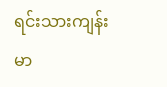ရင်းသားကျန်းမာ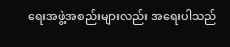ရေးအဖွဲ့အစည်းများလည်း အရေးပါသည်